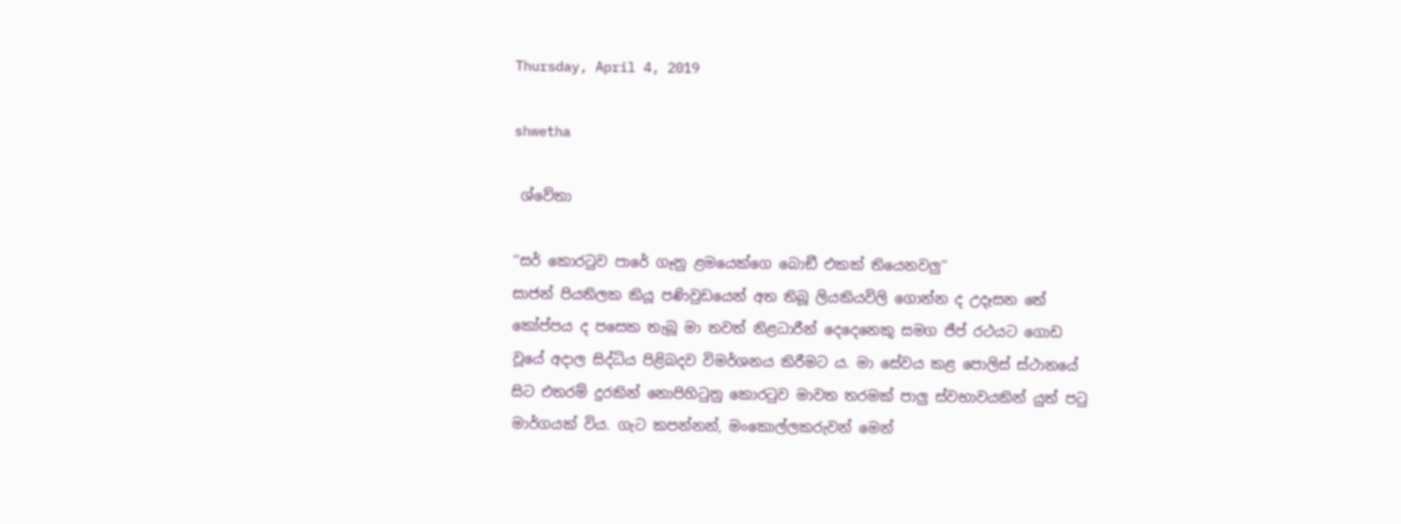Thursday, April 4, 2019

shwetha

 ශ්වේතා

‘‘සර් කොරටුව පාරේ ගෑනු ළමයෙක්ගෙ බොඞී එකක් තියෙනවලු’’
සාජන් පියතිලක කියූ පණිවුඩයෙන් අත තිබූ ලියකියවිලි ගොන්න ද උදෑසන තේ කෝප්පය ද පසෙක තැබූ මා තවත් නිළධාරීන් දෙදෙනෙකු සමග ජීප් රථයට ගොඩ වූයේ අදාල සිද්ධිය පිළිබදව විමර්ශනය කිරීමට ය. මා සේවය කළ පොලිස් ස්ථානයේ සිට එතරම් දුරකින් නොපිහිටුනු කොරටුව මාවත තරමක් පාලු ස්වභාවයකින් යුත් පටු මාර්ගයක් විය. ගැට කපන්නන්, මංකොල්ලකරුවන් මෙන්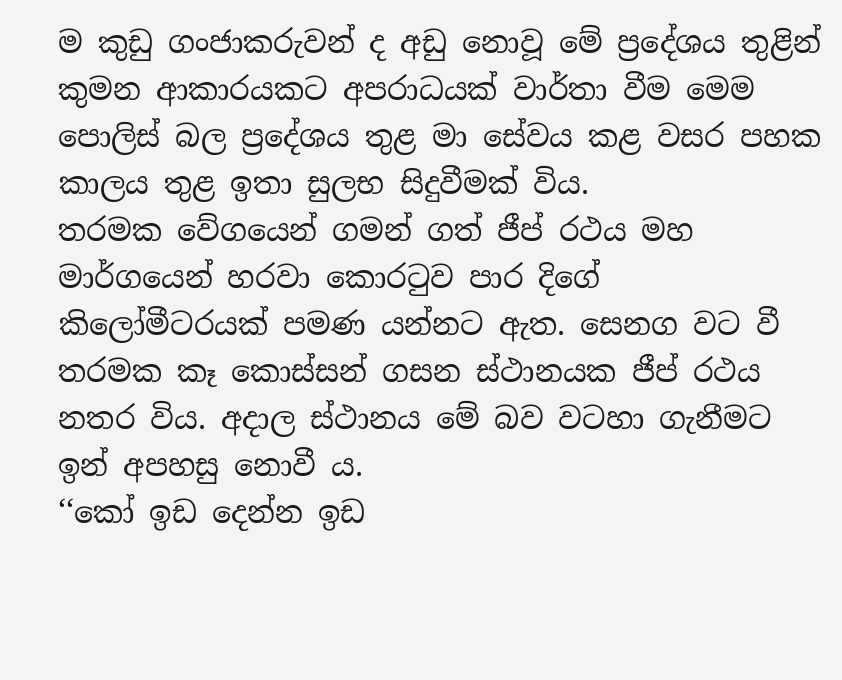ම කුඩු ගංජාකරුවන් ද අඩු නොවූ මේ ප්‍රදේශය තුළින් කුමන ආකාරයකට අපරාධයක් වාර්තා වීම මෙම පොලිස් බල ප්‍රදේශය තුළ මා සේවය කළ වසර පහක කාලය තුළ ඉතා සුලභ සිදුවීමක් විය.
තරමක වේගයෙන් ගමන් ගත් ජීප් රථය මහ මාර්ගයෙන් හරවා කොරටුව පාර දිගේ කිලෝමීටරයක් පමණ යන්නට ඇත. සෙනග වට වී තරමක කෑ කොස්සන් ගසන ස්ථානයක ජීප් රථය නතර විය. අදාල ස්ථානය මේ බව වටහා ගැනීමට ඉන් අපහසු නොවී ය.
‘‘කෝ ඉඩ දෙන්න ඉඩ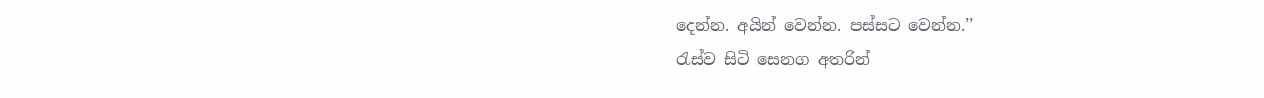දෙන්න. අයින් වෙන්න. පස්සට වෙන්න.’’
රැස්ව සිටි සෙනග අතරින්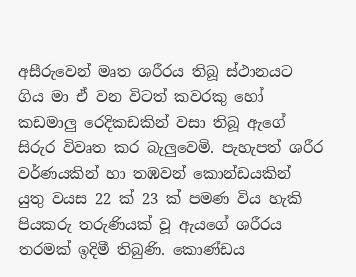අසීරුවෙන් මෘත ශරීරය තිබූ ස්ථානයට ගිය මා ඒ වන විටත් කවරකු හෝ කඩමාලු රෙදිකඩකින් වසා තිබූ ඇගේ සිරුර විවෘත කර බැලුවෙමි. පැහැපත් ශරීර වර්ණයකින් හා තඹවන් කොන්ඩයකින් යුතු වයස 22 ක් 23 ක් පමණ විය හැකි පියකරු තරුණියක් වූ ඇයගේ ශරීරය තරමක් ඉදිමී තිබුණි. කොණ්ඩය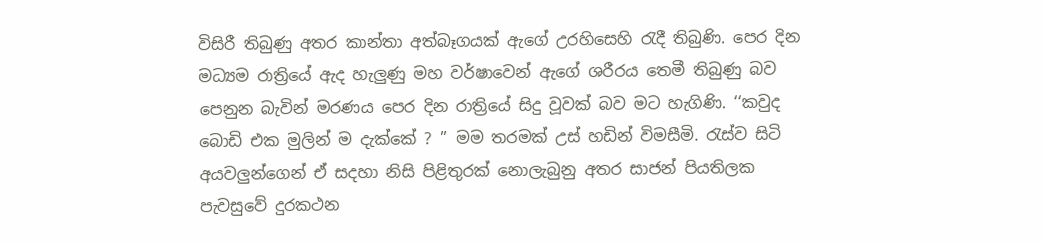විසිරී තිබුණු අතර කාන්තා අත්බෑගයක් ඇගේ උරහිසෙහි රැදී තිබුණි. පෙර දින මධ්‍යම රාත්‍රියේ ඇද හැලුණු මහ වර්ෂාවෙන් ඇගේ ශරීරය තෙමී තිබුණු බව පෙනුන බැවින් මරණය පෙර දින රාත්‍රියේ සිදු වූවක් බව මට හැගිණි. ‘‘කවුද බොඩි එක මුලින් ම දැක්කේ ? ’’ මම තරමක් උස් හඩින් විමසීමි. රැස්ව සිටි අයවලුන්ගෙන් ඒ සදහා නිසි පිළිතුරක් නොලැබුනු අතර සාජන් පියතිලක පැවසුවේ දුරකථන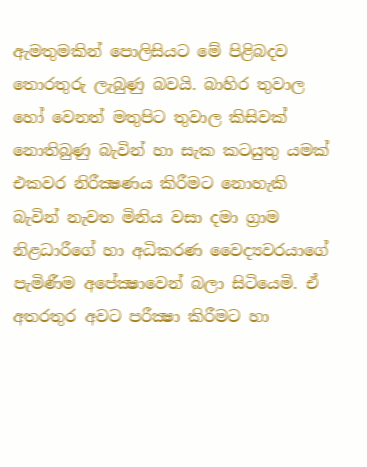ඇමතුමකින් පොලිසියට මේ පිළිබදව තොරතුරු ලැබුණු බවයි. බාහිර තුවාල හෝ වෙනත් මතුපිට තුවාල කිසිවක් නොතිබුණු බැවින් හා සැක කටයුතු යමක් එකවර නිරීක්‍ෂණය කිරීමට නොහැකි බැවින් නැවත මිනිය වසා දමා ග්‍රාම නිළධාරීගේ හා අධිකරණ වෛද්‍යවරයාගේ පැමිණීම අපේක්‍ෂාවෙන් බලා සිටියෙමි. ඒ අතරතුර අවට පරීක්‍ෂා කිරීමට හා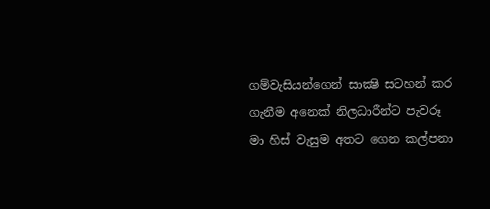ගම්වැසියන්ගෙන් සාක්‍ෂි සටහන් කර ගැනීම අනෙක් නිලධාරීන්ට පැවරූ මා හිස් වැසුම අතට ගෙන කල්පනා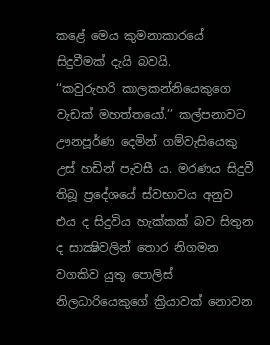කළේ මෙය කුමනාකාරයේ සිදුවීමක් දැයි බවයි.
‘‘කවුරුහරි කාලකන්නියෙකුගෙ වැඩක් මහත්තයෝ.’’ කල්පනාවට ඌනපූර්ණ දෙමින් ගම්වැසියෙකු උස් හඩින් පැවසී ය. මරණය සිදුවී තිබූ ප්‍රදේශයේ ස්වභාවය අනුව එය ද සිදුවිය හැක්කක් බව සිතුන ද සාක්‍ෂිවලින් තොර නිගමන වගකිව යුතු පොලිස් නිලධාරියෙකුගේ ක්‍රියාවක් නොවන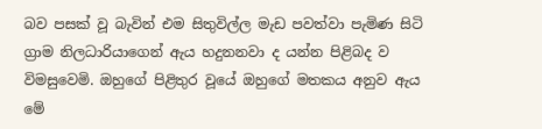බව පසක් වූ බැවින් එම සිතුවිල්ල මැඩ පවත්වා පැමිණ සිටි ග්‍රාම නිලධාරියාගෙන් ඇය හදුනනවා ද යන්න පිළිබද ව විමසුවෙමි. ඔහුගේ පිළිතුර වූයේ ඔහුගේ මතකය අනුව ඇය මේ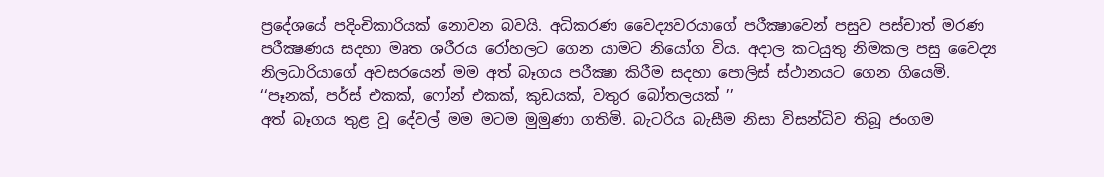ප්‍රදේශයේ පදිංචිකාරියක් නොවන බවයි. අධිකරණ වෛද්‍යවරයාගේ පරීක්‍ෂාවෙන් පසුව පස්චාත් මරණ පරීක්‍ෂණය සදහා මෘත ශරීරය රෝහලට ගෙන යාමට නියෝග විය. අදාල කටයුතු නිමකල පසු වෛද්‍ය නිලධාරියාගේ අවසරයෙන් මම අත් බෑගය පරීක්‍ෂා කිරීම සදහා පොලිස් ස්ථානයට ගෙන ගියෙමි.
‘‘පෑනක්, පර්ස් එකක්, ෆෝන් එකක්, කුඩයක්, වතුර බෝතලයක් ’’
අත් බෑගය තුළ වූ දේවල් මම මටම මුමුණා ගතිමි. බැටරිය බැසීම නිසා විසන්ධිව තිබූ ජංගම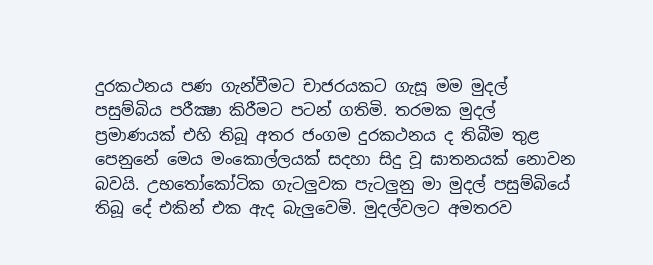දුරකථනය පණ ගැන්වීමට චාජරයකට ගැසූ මම මුදල් පසුම්බිය පරීක්‍ෂා කිරීමට පටන් ගතිමි. තරමක මුදල් ප්‍රමාණයක් එහි තිබූ අතර ජංගම දුරකථනය ද තිබීම තුළ පෙනුනේ මෙය මංකොල්ලයක් සදහා සිදු වූ ඝාතනයක් නොවන බවයි. උභතෝකෝටික ගැටලුවක පැටලුනු මා මුදල් පසුම්බියේ තිබූ දේ එකින් එක ඇද බැලුවෙමි. මුදල්වලට අමතරව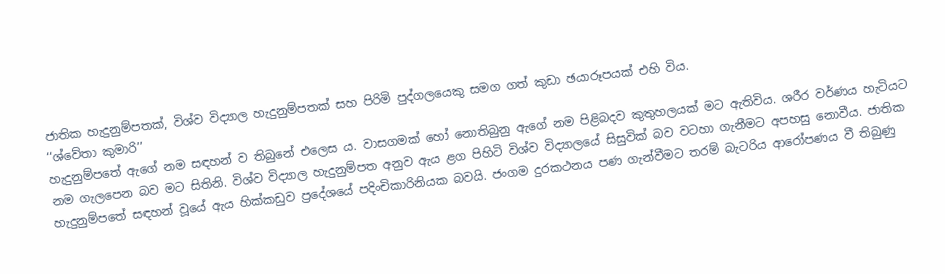ජාතික හැදුනුම්පතක්, විශ්ව විද්‍යාල හැදුනුම්පතක් සහ පිරිමි පුද්ගලයෙකු සමග ගත් කුඩා ඡයාරූපයක් එහි විය.
‘‘ශ්වේතා කුමාරි’’
හැදුනුම්පතේ ඇගේ නම සඳහන් ව තිබුනේ එලෙස ය. වාසගමක් හෝ නොතිබුනු ඇගේ නම පිළිබදව කුතුහලයක් මට ඇතිවිය. ශරීර වර්ණය හැටියට නම ගැලපෙන බව මට සිතිනි. විශ්ව විද්‍යාල හැදුනුම්පත අනුව ඇය ළග පිහිටි විශ්ව විද්‍යාලයේ සිසුවික් බව වටහා ගැනීමට අපහසු නොවීය. ජාතික හැදුනුම්පතේ සඳහන් වූයේ ඇය හික්කඩුව ප්‍රදේශයේ පදිංචිකාරිනියක බවයි. ජංගම දුරකථනය පණ ගැන්වීමට තරම් බැටරිය ආරෝපණය වී තිබුණු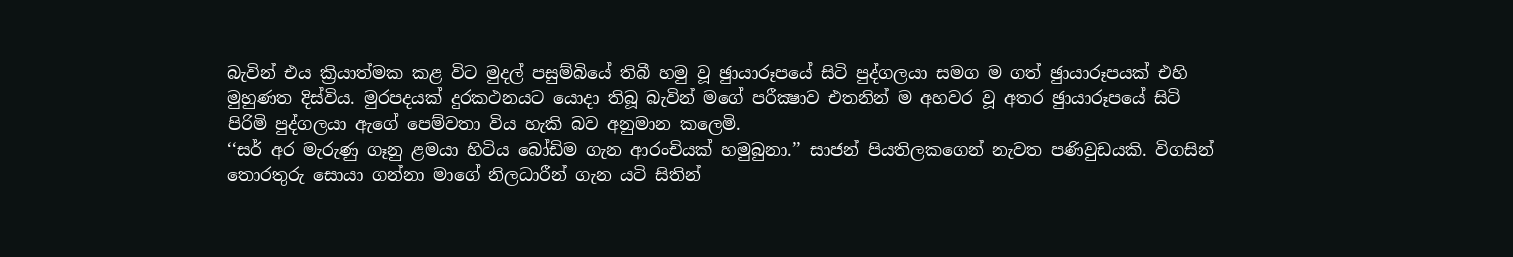බැවින් එය ක්‍රියාත්මක කළ විට මුදල් පසුම්බියේ තිබී හමු වූ ඡුායාරූපයේ සිටි පුද්ගලයා සමග ම ගත් ඡුායාරූපයක් එහි මුහුණත දිස්විය. මුරපදයක් දුරකථනයට යොදා තිබූ බැවින් මගේ පරීක්‍ෂාව එතනින් ම අහවර වූ අතර ඡුායාරූපයේ සිටි පිරිමි පුද්ගලයා ඇගේ පෙම්වතා විය හැකි බව අනුමාන කලෙමි.
‘‘සර් අර මැරුණු ගෑනු ළමයා හිටිය බෝඩිම ගැන ආරංචියක් හමුබුනා.’’ සාජන් පියතිලකගෙන් නැවත පණිවුඩයකි. විගසින් තොරතුරු සොයා ගන්නා මාගේ නිලධාරීන් ගැන යටි සිතින්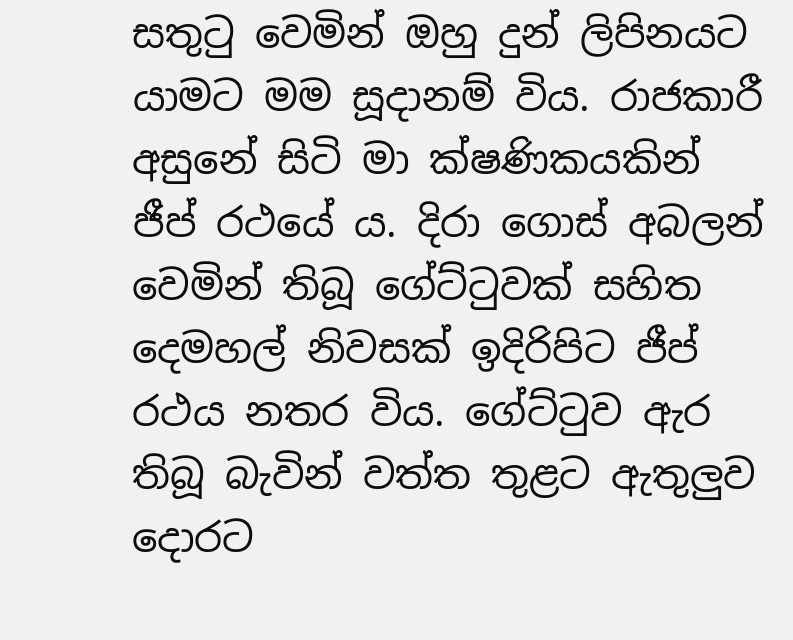සතුටු වෙමින් ඔහු දුන් ලිපිනයට යාමට මම සූදානම් විය. රාජකාරී අසුනේ සිටි මා ක්ෂණිකයකින් ජීප් රථයේ ය. දිරා ගොස් අබලන් වෙමින් තිබූ ගේට්ටුවක් සහිත දෙමහල් නිවසක් ඉදිරිපිට ජීප් රථය නතර විය. ගේට්ටුව ඇර තිබූ බැවින් වත්ත තුළට ඇතුලුව දොරට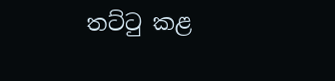තට්ටු කළ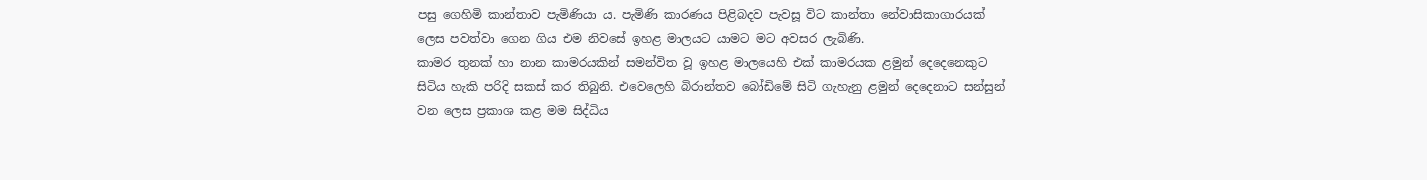පසු ගෙහිමි කාන්තාව පැමිණියා ය. පැමිණි කාරණය පිළිබදව පැවසූ විට කාන්තා නේවාසිකාගාරයක් ලෙස පවත්වා ගෙන ගිය එම නිවසේ ඉහළ මාලයට යාමට මට අවසර ලැබිණි.
කාමර තුනක් හා නාන කාමරයකින් සමන්විත වූ ඉහළ මාලයෙහි එක් කාමරයක ළමුන් දෙදෙනෙකුට සිටිය හැකි පරිදි සකස් කර තිබුනි. එවෙලෙහි බිරාන්තව බෝඩිමේ සිටි ගැහැනු ළමුන් දෙදෙනාට සන්සුන් වන ලෙස ප්‍රකාශ කළ මම සිද්ධිය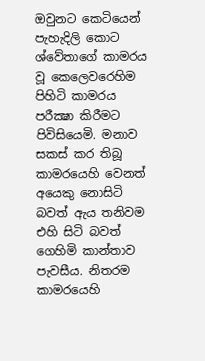ඔවුනට කෙටියෙන් පැහැදිලි කොට ශ්වේතාගේ කාමරය වූ කෙලෙවරෙහිම පිහිටි කාමරය පරීක්‍ෂා කිරීමට පිවිසියෙමි. මනාව සකස් කර තිබූ කාමරයෙහි වෙනත් අයෙකු නොසිටි බවත් ඇය තනිවම එහි සිටි බවත් ගෙහිමි කාන්තාව පැවසීය. නිතරම කාමරයෙහි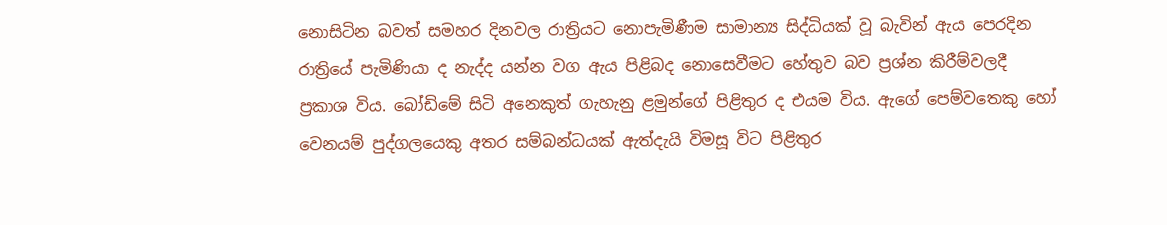නොසිටින බවත් සමහර දිනවල රාත්‍රියට නොපැමිණීම සාමාන්‍ය සිද්ධියක් වූ බැවින් ඇය පෙරදින රාත්‍රියේ පැමිණියා ද නැද්ද යන්න වග ඇය පිළිබද නොසෙවීමට හේතුව බව ප්‍රශ්න කිරීම්වලදී ප්‍රකාශ විය. බෝඩිමේ සිටි අනෙකුත් ගැහැනු ළමුන්ගේ පිළිතුර ද එයම විය. ඇගේ පෙම්වතෙකු හෝ වෙනයම් පුද්ගලයෙකු අතර සම්බන්ධයක් ඇත්දැයි විමසූ විට පිළිතුර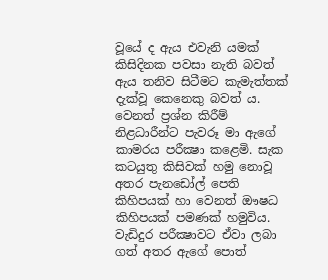වූයේ ද ඇය එවැනි යමක් කිසිදිනක පවසා නැති බවත් ඇය තනිව සිටීමට කැමැත්තක් දැක්වූ කෙනෙකු බවත් ය. වෙනත් ප්‍රශ්න කිරීම් නිළධාරීන්ට පැවරූ මා ඇගේ කාමරය පරීක්‍ෂා කළෙමි. සැක කටයුතු කිසිවක් හමු නොවූ අතර පැනඩෝල් පෙති කිහිපයක් හා වෙනත් ඖෂධ කිහිපයක් පමණක් හමුවිය. වැඩිදුර පරීක්‍ෂාවට ඒවා ලබා ගත් අතර ඇගේ පොත්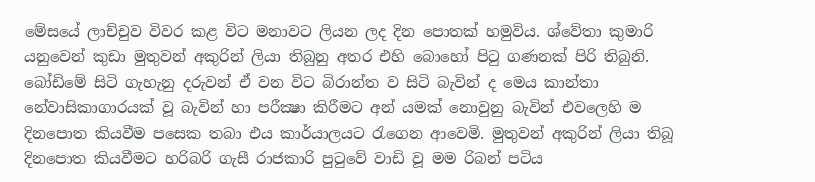මේසයේ ලාච්චුව විවර කළ විට මනාවට ලියන ලද දින පොතක් හමුවිය. ශ්වේතා කුමාරි යනුවෙන් කුඩා මුතුවන් අකුරින් ලියා තිබුනු අතර එහි බොහෝ පිටු ගණනක් පිරි තිබුනි. බෝඩිමේ සිටි ගැහැනු දරුවන් ඒ වන විට බිරාන්ත ව සිටි බැවින් ද මෙය කාන්තා නේවාසිකාගාරයක් වූ බැවින් හා පරීක්‍ෂා කිරීමට අන් යමක් නොවුනු බැවින් එවලෙහි ම දිනපොත කියවීම පසෙක තබා එය කාර්යාලයට රැගෙන ආවෙමි. මුතුවන් අකුරින් ලියා තිබූ දිනපොත කියවීමට හරිබරි ගැසී රාජකාරි පුටුවේ වාඩි වූ මම රිබන් පටිය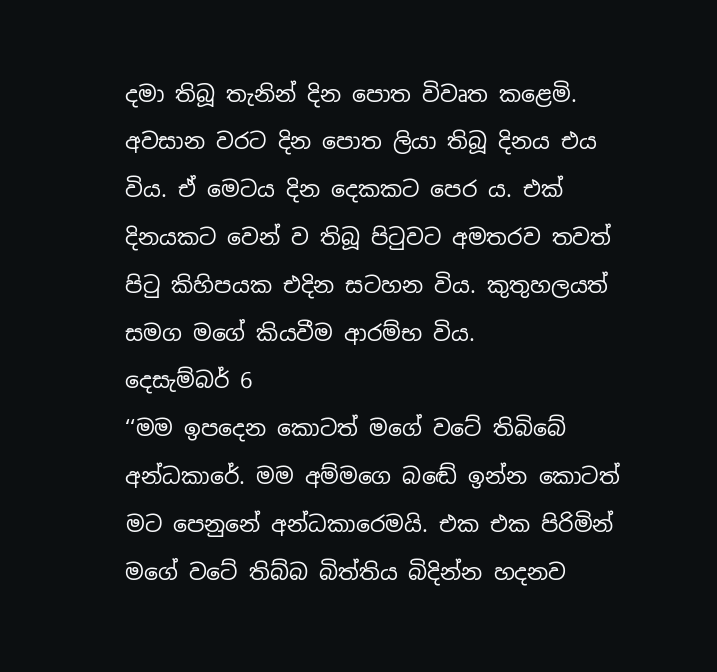දමා තිබූ තැනින් දින පොත විවෘත කළෙමි. අවසාන වරට දින පොත ලියා තිබූ දිනය එය විය. ඒ මෙටය දින දෙකකට පෙර ය. එක් දිනයකට වෙන් ව තිබූ පිටුවට අමතරව තවත් පිටු කිහිපයක එදින සටහන විය. කුතුහලයත් සමග මගේ කියවීම ආරම්භ විය.
දෙසැම්බර් 6
‘‘මම ඉපදෙන කොටත් මගේ වටේ තිබිබේ අන්ධකාරේ. මම අම්මගෙ බඬේ ඉන්න කොටත් මට පෙනුනේ අන්ධකාරෙමයි. එක එක පිරිමින් මගේ වටේ තිබ්බ බිත්තිය බිදින්න හදනව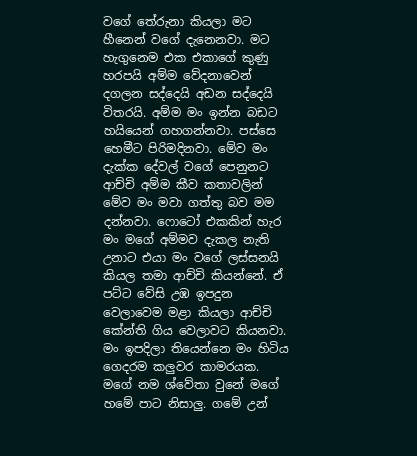වගේ තේරුනා කියලා මට හීනෙන් වගේ දැනෙනවා. මට හැගුනෙම එක එකාගේ කුණු හරපයි අම්ම වේදනාවෙන් දගලන සද්දෙයි අඩන සද්දෙයි විතරයි. අම්ම මං ඉන්න බඩට හයියෙන් ගහගන්නවා. පස්සෙ හෙමීට පිරිමදිනවා. මේව මං දැක්ක දේවල් වගේ පෙනුනට ආච්චි අම්ම කීව කතාවලින් මේව මං මවා ගත්තු බව මම දන්නවා. ෆොටෝ එකකින් හැර මං මගේ අම්මව දැකල නැති උනාට එයා මං වගේ ලස්සනයි කියල තමා ආච්චි කියන්නේ. ඒ පට්ට වේසි උඹ ඉපදුන වෙලාවෙම මළා කියලා ආච්චි කේන්ති ගිය වෙලාවට කියනවා. මං ඉපදිලා තියෙන්නෙ මං හිටිය ගෙදරම කලුවර කාමරයක. මගේ නම ශ්වේතා වුනේ මගේ හමේ පාට නිසාලු. ගමේ උන්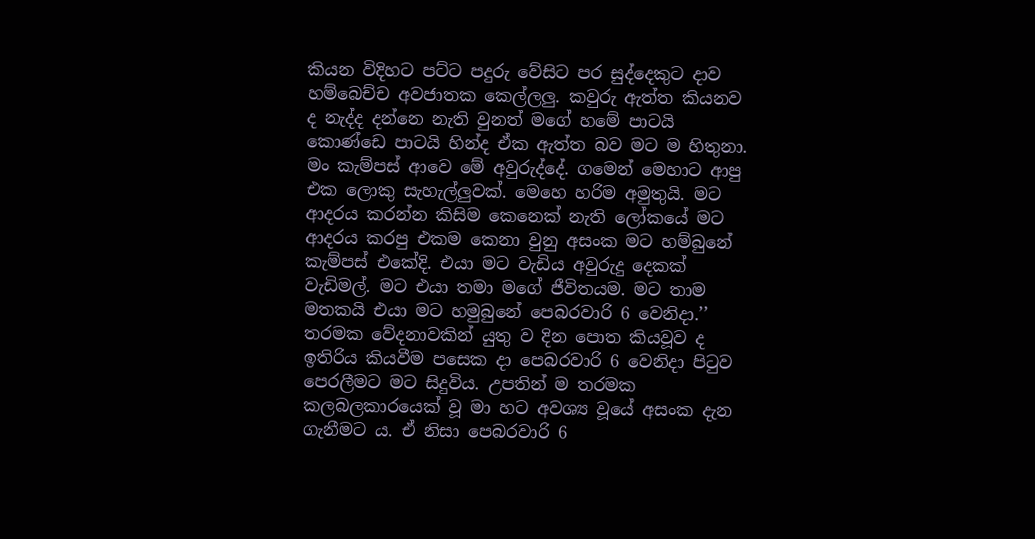කියන විදිහට පට්ට පදුරු වේසිට පර සුද්දෙකුට දාව හම්බෙච්ච අවජාතක කෙල්ලලු. කවුරු ඇත්ත කියනව ද නැද්ද දන්නෙ නැති වුනත් මගේ හමේ පාටයි කොණ්ඩෙ පාටයි හින්ද ඒක ඇත්ත බව මට ම හිතුනා. මං කැම්පස් ආවෙ මේ අවුරුද්දේ. ගමෙන් මෙහාට ආපු එක ලොකු සැහැල්ලුවක්. මෙහෙ හරිම අමුතුයි. මට ආදරය කරන්න කිසිම කෙනෙක් නැති ලෝකයේ මට ආදරය කරපු එකම කෙනා වුනු අසංක මට හම්බුනේ කැම්පස් එකේදි. එයා මට වැඩිය අවුරුදු දෙකක් වැඩිමල්. මට එයා තමා මගේ ජීවිතයම. මට තාම මතකයි එයා මට හමුබුනේ පෙබරවාරි 6 වෙනිදා.’’
තරමක වේදනාවකින් යුතු ව දින පොත කියවූව ද ඉතිරිය කියවීම පසෙක දා පෙබරවාරි 6 වෙනිදා පිටුව පෙරලීමට මට සිදුවිය. උපතින් ම තරමක කලබලකාරයෙක් වූ මා හට අවශ්‍ය වූයේ අසංක දැන ගැනීමට ය. ඒ නිසා පෙබරවාරි 6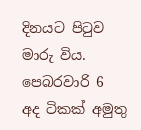දිනයට පිටුව මාරු විය.
පෙබරවාරි 6
අද ටිකක් අමුතු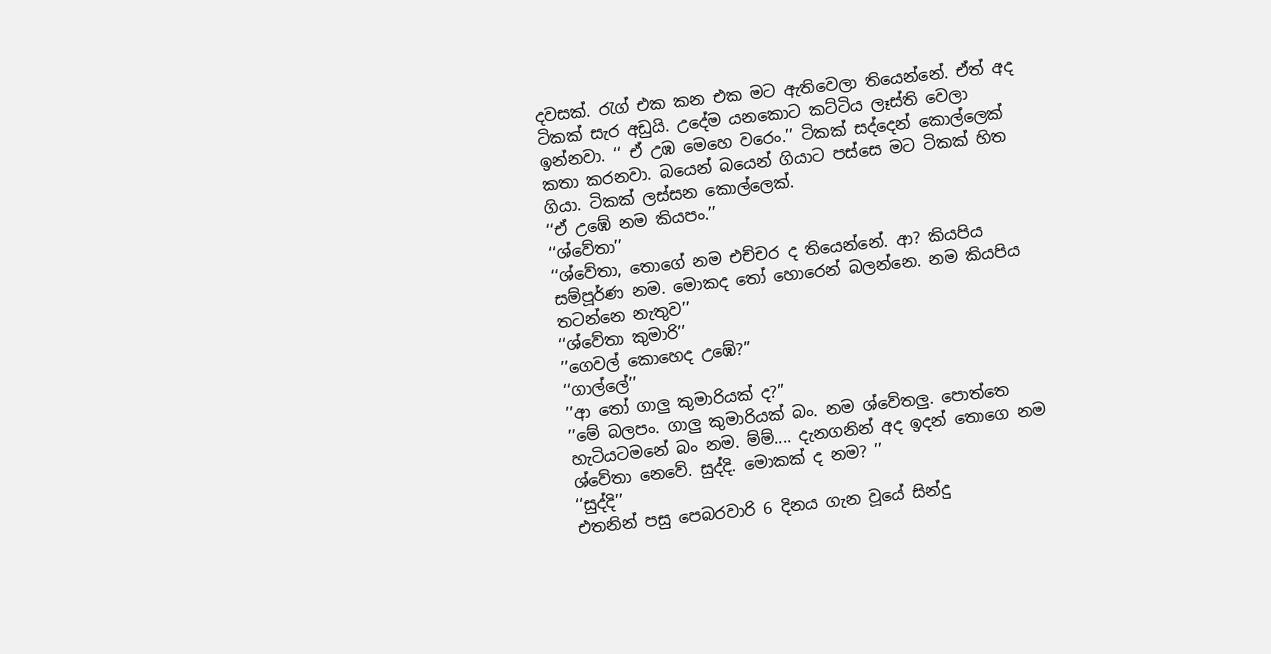දවසක්. රැග් එක කන එක මට ඇතිවෙලා තියෙන්නේ. ඒත් අද ටිකක් සැර අඩුයි. උදේම යනකොට කට්ටිය ලෑස්ති වෙලා ඉන්නවා. ‘‘ ඒ උඹ මෙහෙ වරෙං.’’ ටිකක් සද්දෙන් කොල්ලෙක් කතා කරනවා. බයෙන් බයෙන් ගියාට පස්සෙ මට ටිකක් හිත ගියා. ටිකක් ලස්සන කොල්ලෙක්.
‘‘ඒ උඹේ නම කියපං.’’
‘‘ශ්වේතා’’
‘‘ශ්වේතා, තොගේ නම එච්චර ද තියෙන්නේ. ආ? කියපිය සම්පූර්ණ නම. මොකද තෝ හොරෙන් බලන්නෙ. නම කියපිය තටන්නෙ නැතුව’’
‘‘ශ්වේතා කුමාරි’’
’’ගෙවල් කොහෙද උඹේ?’’
‘‘ගාල්ලේ’’
’’ආ තෝ ගාලු කුමාරියක් ද?’’
’’මේ බලපං. ගාලු කුමාරියක් බං. නම ශ්වේතලු. පොත්තෙ හැටියටමනේ බං නම. ම්ම්.... දැනගනින් අද ඉදන් තොගෙ නම ශ්වේතා නෙවේ. සුද්දි. මොකක් ද නම? ’’
‘‘සුද්දි’’
එතනින් පසු පෙබරවාරි 6 දිනය ගැන වූයේ සින්දු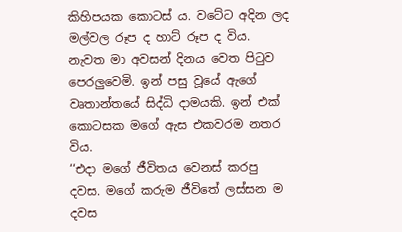කිහිපයක කොටස් ය. වටේට අදින ලද මල්වල රූප ද හාට් රූප ද විය. නැවත මා අවසන් දිනය වෙත පිටුව පෙරලුවෙමි. ඉන් පසු වූයේ ඇගේ වෘතාන්තයේ සිද්ධි දාමයකි. ඉන් එක් කොටසක මගේ ඇස එකවරම නතර විය.
‘‘එදා මගේ ජීවිතය වෙනස් කරපු දවස. මගේ කරුම ජීවිතේ ලස්සන ම දවස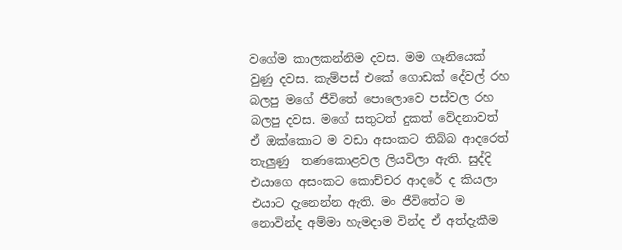වගේම කාලකන්නිම දවස. මම ගෑනියෙක් වුණු දවස. කැම්පස් එකේ ගොඩක් දේවල් රහ බලපු මගේ ජීවිතේ පොලොවෙ පස්වල රහ බලපු දවස. මගේ සතුටත් දුකත් වේදනාවත් ඒ ඔක්කොට ම වඩා අසංකට තිබ්බ ආදරෙත් තැලුණු  තණකොළවල ලියවිලා ඇති. සුද්දි එයාගෙ අසංකට කොච්චර ආදරේ ද කියලා එයාට දැනෙන්න ඇති. මං ජීවිතේට ම නොවින්ද අම්මා හැමදාම වින්ද ඒ අත්දැකීම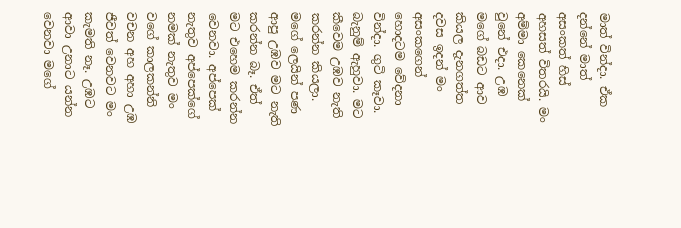මාත් වින්දා. ඒක දන්නේ මාත් අසංකත් හිස් අහසත් විතරයි. මං අම්මා කෙනෙක් වුනේ එදා. උඹ මගේ බඩට ආව කියල දැනගත්ත දවස ඉදන් මං අසංකගෙන් හොදටම වේදනා වින්දා. ගුටි කෑවා. බැනුම් ඇහුවා. මට කීවෙම උඹව නැති කරන්න කියලා. මගේ ලෙයින් පණ ආපු උඹව මට නැති කරන්න බෑ. ඒත් මට එහෙම කරන්න වෙනවා. අප්පෙක් නැතුව අප්පෙක්ගේ නමක් නැතුව මං වගේ කාලකන්නි වචන අහ අහා උඹ ජීවත් වෙනවට මං කැමති නෑ. උඹට ආවා උනාට යන්න වෙනවා මගේ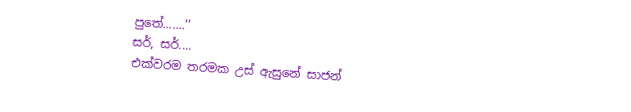පුතේ.......’’
සර්, සර්....
එක්වරම තරමක උස් ඇසුනේ සාජන්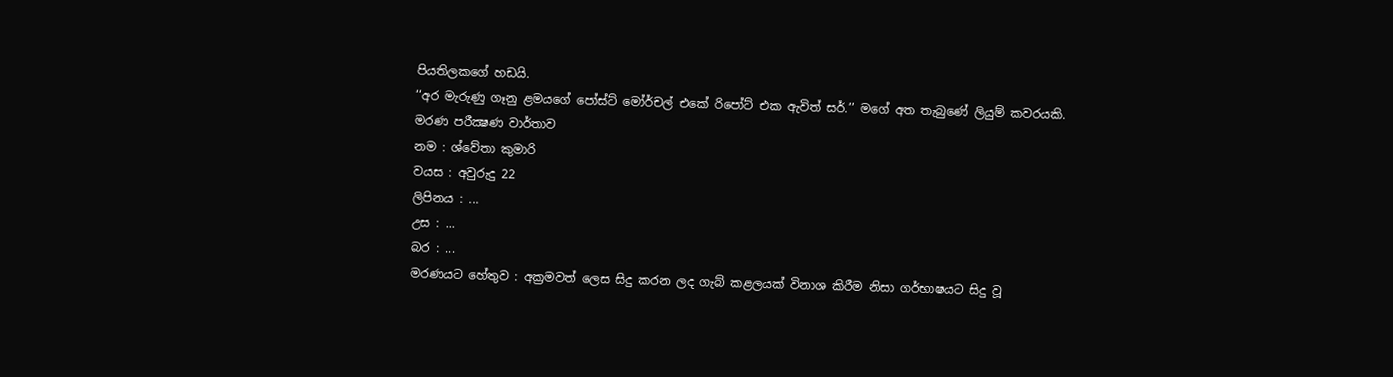පියතිලකගේ හඩයි.
‘‘අර මැරුණු ගෑනු ළමයගේ පෝස්ට් මෝර්චල් එකේ රිපෝට් එක ඇවිත් සර්.’’ මගේ අත තැබුණේ ලියුම් කවරයකි.
මරණ පරීක්‍ෂණ වාර්තාව
නම : ශ්වේතා කුමාරි
වයස : අවුරුදු 22
ලිපිනය : ...
උස : ...
බර : ...
මරණයට හේතුව : අක්‍රමවත් ලෙස සිදු කරන ලද ගැබ් කළලයක් විනාශ කිරීම නිසා ගර්භාෂයට සිදු වූ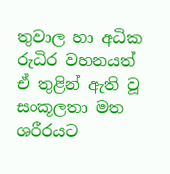තුවාල හා අධික රුධිර වහනයත් ඒ තුළින් ඇති වූ සංකූලතා මත ශරීරයට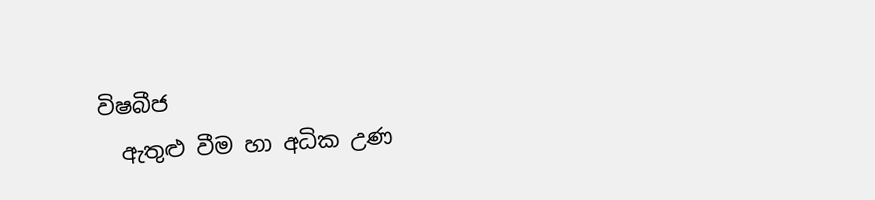විෂබීජ
  ඇතුළු වීම හා අධික උණ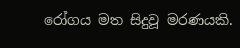රෝගය මත සිදුවූ මරණයකි.